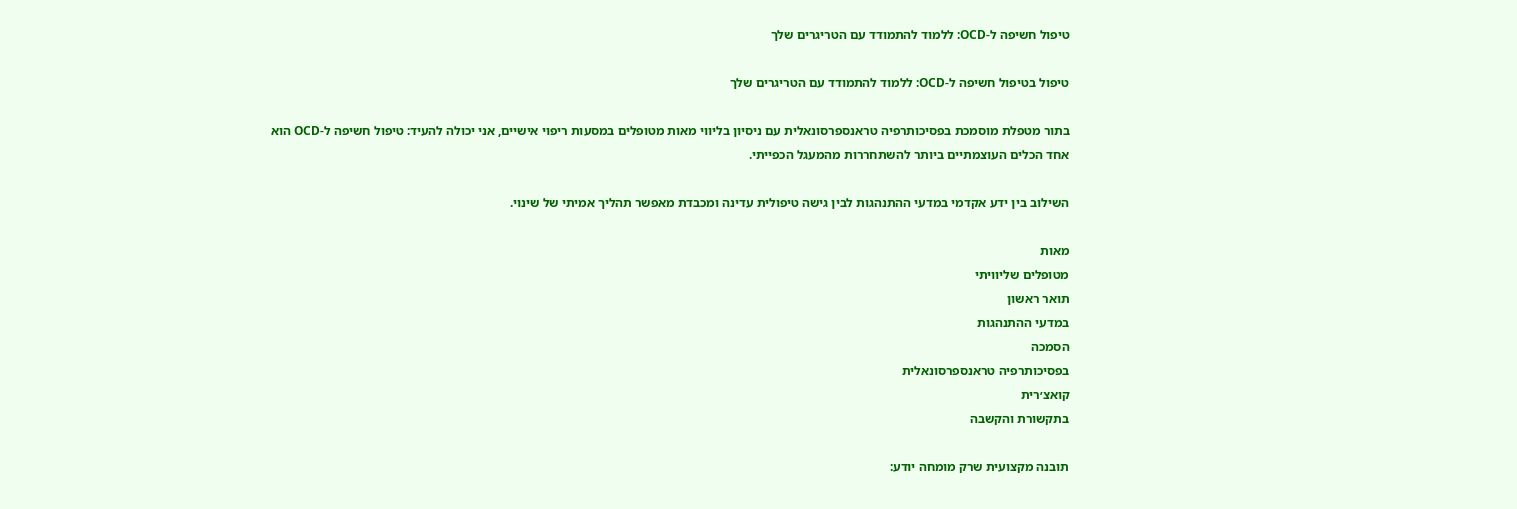טיפול חשיפה ל-OCD: ללמוד להתמודד עם הטריגרים שלך

טיפול בטיפול חשיפה ל-OCD: ללמוד להתמודד עם הטריגרים שלך

בתור מטפלת מוסמכת בפסיכותרפיה טראנספרסונאלית עם ניסיון בליווי מאות מטופלים במסעות ריפוי אישיים, אני יכולה להעיד: טיפול חשיפה ל-OCD הוא אחד הכלים העוצמתיים ביותר להשתחררות מהמעגל הכפייתי.

השילוב בין ידע אקדמי במדעי ההתנהגות לבין גישה טיפולית עדינה ומכבדת מאפשר תהליך אמיתי של שינוי.

מאות
מטופלים שליוויתי
תואר ראשון
במדעי ההתנהגות
הסמכה
בפסיכותרפיה טראנספרסונאלית
קואצ׳רית
בתקשורת והקשבה

תובנה מקצועית שרק מומחה יודע: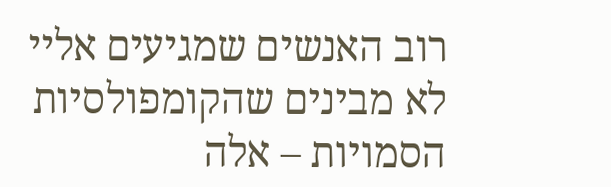רוב האנשים שמגיעים אליי לא מבינים שהקומפולסיות הסמויות – אלה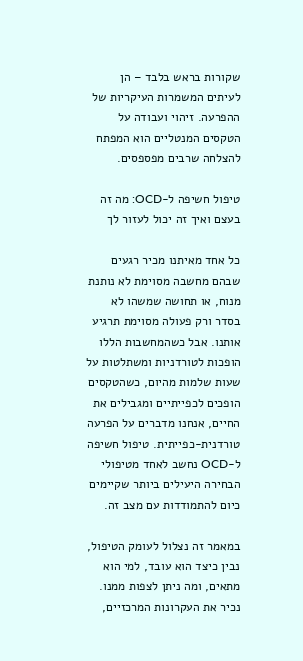שקורות בראש בלבד – הן לעיתים המשמרות העיקריות של ההפרעה. זיהוי ועבודה על הטקסים המנטליים הוא המפתח להצלחה שרבים מפספסים.

טיפול חשיפה ל-OCD: מה זה בעצם ואיך זה יכול לעזור לך

כל אחד מאיתנו מכיר רגעים שבהם מחשבה מסוימת לא נותנת מנוח, או תחושה שמשהו לא בסדר ורק פעולה מסוימת תרגיע אותנו. אבל כשהמחשבות הללו הופכות לטורדניות ומשתלטות על שעות שלמות מהיום, כשהטקסים הופכים לכפייתיים ומגבילים את החיים, אנחנו מדברים על הפרעה טורדנית-כפייתית. טיפול חשיפה ל-OCD נחשב לאחד מטיפולי הבחירה היעילים ביותר שקיימים כיום להתמודדות עם מצב זה.

במאמר זה נצלול לעומק הטיפול, נבין כיצד הוא עובד, למי הוא מתאים, ומה ניתן לצפות ממנו. נכיר את העקרונות המרכזיים,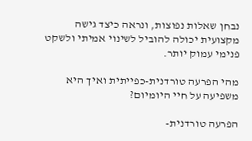נבחן שאלות נפוצות, ונראה כיצד גישה מקצועית יכולה להוביל לשינוי אמיתי ולשקט פנימי עמוק יותר.

מהי הפרעה טורדנית-כפייתית ואיך היא משפיעה על חיי היומיום?

הפרעה טורדנית-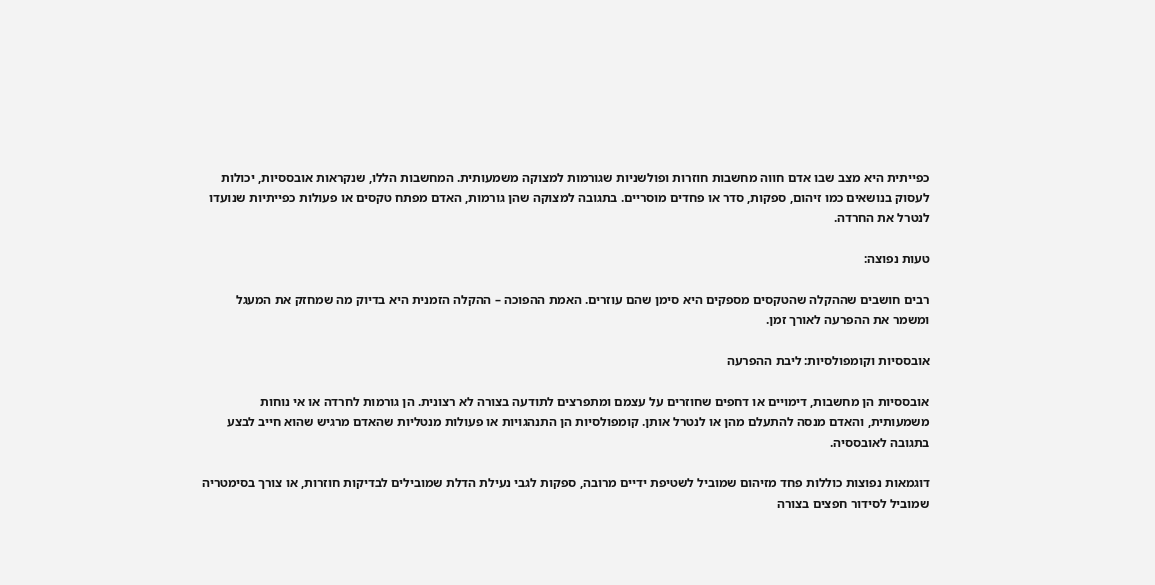כפייתית היא מצב שבו אדם חווה מחשבות חוזרות ופולשניות שגורמות למצוקה משמעותית. המחשבות הללו, שנקראות אובססיות, יכולות לעסוק בנושאים כמו זיהום, ספקות, סדר או פחדים מוסריים. בתגובה למצוקה שהן גורמות, האדם מפתח טקסים או פעולות כפייתיות שנועדו לנטרל את החרדה.

טעות נפוצה:

רבים חושבים שההקלה שהטקסים מספקים היא סימן שהם עוזרים. האמת ההפוכה – ההקלה הזמנית היא בדיוק מה שמחזק את המעגל ומשמר את ההפרעה לאורך זמן.

אובססיות וקומפולסיות: ליבת ההפרעה

אובססיות הן מחשבות, דימויים או דחפים שחוזרים על עצמם ומתפרצים לתודעה בצורה לא רצונית. הן גורמות לחרדה או אי נוחות משמעותית, והאדם מנסה להתעלם מהן או לנטרל אותן. קומפולסיות הן התנהגויות או פעולות מנטליות שהאדם מרגיש שהוא חייב לבצע בתגובה לאובססיה.

דוגמאות נפוצות כוללות פחד מזיהום שמוביל לשטיפת ידיים מרובה, ספקות לגבי נעילת הדלת שמובילים לבדיקות חוזרות, או צורך בסימטריה שמוביל לסידור חפצים בצורה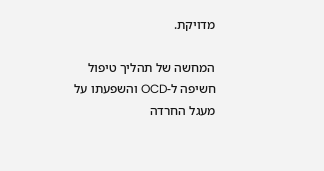מדויקת.

המחשה של תהליך טיפול חשיפה ל-OCD והשפעתו על מעגל החרדה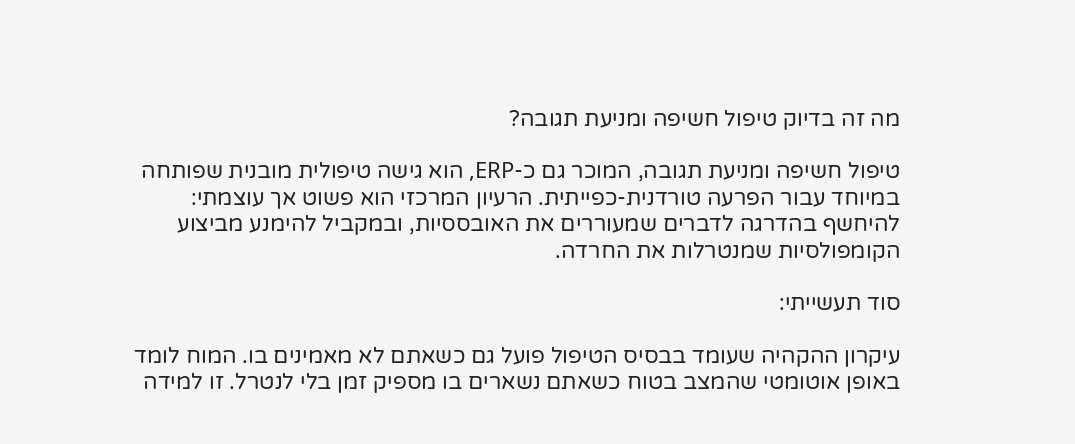מה זה בדיוק טיפול חשיפה ומניעת תגובה?

טיפול חשיפה ומניעת תגובה, המוכר גם כ-ERP, הוא גישה טיפולית מובנית שפותחה במיוחד עבור הפרעה טורדנית-כפייתית. הרעיון המרכזי הוא פשוט אך עוצמתי: להיחשף בהדרגה לדברים שמעוררים את האובססיות, ובמקביל להימנע מביצוע הקומפולסיות שמנטרלות את החרדה.

סוד תעשייתי:

עיקרון ההקהיה שעומד בבסיס הטיפול פועל גם כשאתם לא מאמינים בו. המוח לומד באופן אוטומטי שהמצב בטוח כשאתם נשארים בו מספיק זמן בלי לנטרל. זו למידה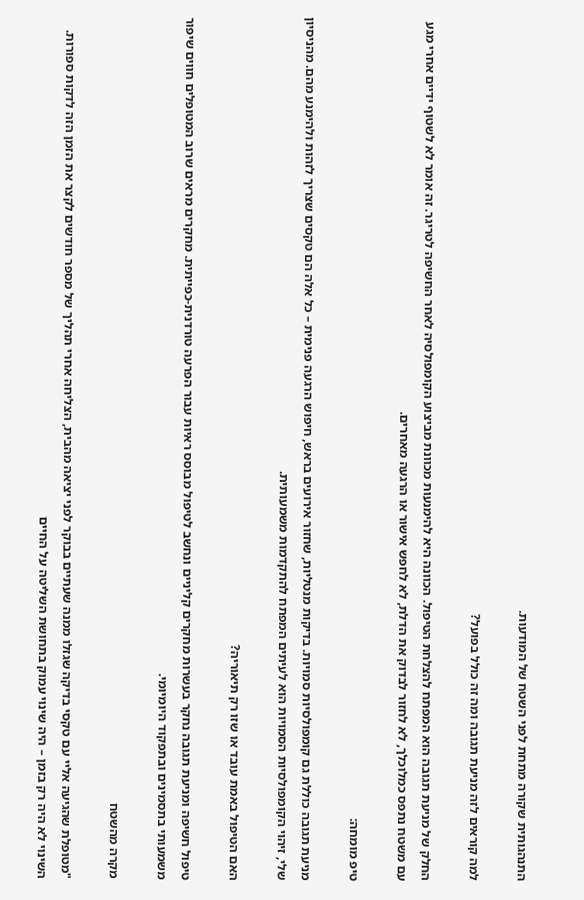התנהגותית שקורה מתחת לפני השטח של המודעות.

למה קוראים לזה מניעת תגובה ומה זה כולל בפועל?

החלק של מניעת תגובה הוא המפתח להצלחת הטיפול. הכוונה היא להימנעות מכוונת מביצוע הקומפולסיה לאחר החשיפה לטריגר. זה אומר לא לשטוף ידיים אחרי מגע עם משטח נתפס כמלוכלך, לא לחזור לבדוק את הדלת, לא לחפש אישור או הרגעה מאחרים.

טיפ מומחה:

מניעת תגובה כוללת גם קומפולסיות סמויות. בדיקות מנטליות, שחזור אירועים בראש, חיפוש הרגעה פנימית – כל אלה הם טקסים שצריך לזהות ולהימנע מהם. מהניסיון שלי, זיהוי הקומפולסיות הסמויות הוא לעיתים המפתח להתקדמות משמעותית.

האם הטיפול באמת עובד או שזו רק תיאוריה?

טיפול חשיפה ומניעת תגובה נחקר בעשרות מחקרים קליניים ונחשב לטיפול מבוסס ראיות עבור הפרעה טורדנית-כפייתית. מחקרים מראים שרוב המטופלים חווים שיפור משמעותי בתסמינים ובתפקוד היומיומי.

מקרה מהשטח

"מטופלת שהגיעה אליי עם טקסי בדיקה שגזלו ממנה שעתיים בבוקר לפני יציאה מהבית, הצליחה אחרי תהליך של מספר חודשים לקצר את הזמן הזה לדקות ספורות. השינוי לא היה רק בזמן – היה שינוי עמוק בתחושת השליטה על החיים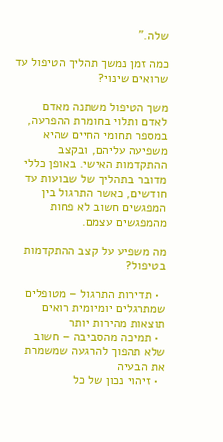שלה."

כמה זמן נמשך תהליך הטיפול עד שרואים שינוי?

משך הטיפול משתנה מאדם לאדם ותלוי בחומרת ההפרעה, במספר תחומי החיים שהיא משפיעה עליהם, ובקצב ההתקדמות האישי. באופן כללי מדובר בתהליך של שבועות עד חודשים, כאשר התרגול בין המפגשים חשוב לא פחות מהמפגשים עצמם.

מה משפיע על קצב ההתקדמות בטיפול?

  • תדירות התרגול – מטופלים שמתרגלים יומיומית רואים תוצאות מהירות יותר
  • תמיכה מהסביבה – חשוב שלא תהפוך להרגעה שמשמרת את הבעיה
  • זיהוי נכון של כל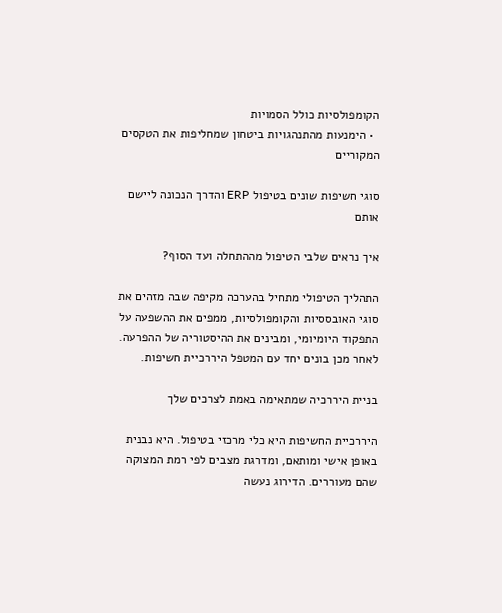הקומפולסיות כולל הסמויות
  • הימנעות מהתנהגויות ביטחון שמחליפות את הטקסים המקוריים

סוגי חשיפות שונים בטיפול ERP והדרך הנכונה ליישם אותם

איך נראים שלבי הטיפול מההתחלה ועד הסוף?

התהליך הטיפולי מתחיל בהערכה מקיפה שבה מזהים את סוגי האובססיות והקומפולסיות, ממפים את ההשפעה על התפקוד היומיומי, ומבינים את ההיסטוריה של ההפרעה. לאחר מכן בונים יחד עם המטפל היררכיית חשיפות.

בניית היררכיה שמתאימה באמת לצרכים שלך

היררכיית החשיפות היא כלי מרכזי בטיפול. היא נבנית באופן אישי ומותאם, ומדרגת מצבים לפי רמת המצוקה שהם מעוררים. הדירוג נעשה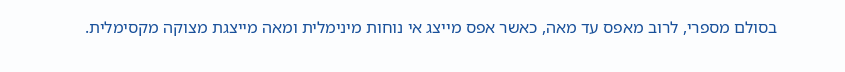בסולם מספרי, לרוב מאפס עד מאה, כאשר אפס מייצג אי נוחות מינימלית ומאה מייצגת מצוקה מקסימלית.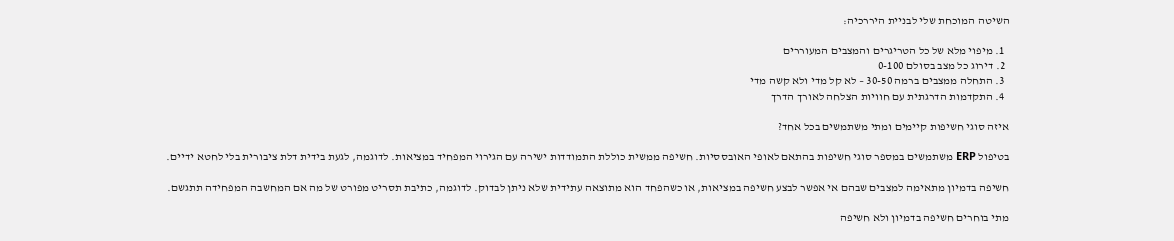השיטה המוכחת שלי לבניית היררכיה:

  1. מיפוי מלא של כל הטריגרים והמצבים המעוררים
  2. דירוג כל מצב בסולם 0-100
  3. התחלה ממצבים ברמה 30-50 – לא קל מדי ולא קשה מדי
  4. התקדמות הדרגתית עם חוויות הצלחה לאורך הדרך

איזה סוגי חשיפות קיימים ומתי משתמשים בכל אחד?

בטיפול ERP משתמשים במספר סוגי חשיפות בהתאם לאופי האובססיות. חשיפה ממשית כוללת התמודדות ישירה עם הגירוי המפחיד במציאות. לדוגמה, לגעת בידית דלת ציבורית בלי לחטא ידיים.

חשיפה בדמיון מתאימה למצבים שבהם אי אפשר לבצע חשיפה במציאות, או כשהפחד הוא מתוצאה עתידית שלא ניתן לבדוק. לדוגמה, כתיבת תסריט מפורט של מה אם המחשבה המפחידה תתגשם.

מתי בוחרים חשיפה בדמיון ולא חשיפה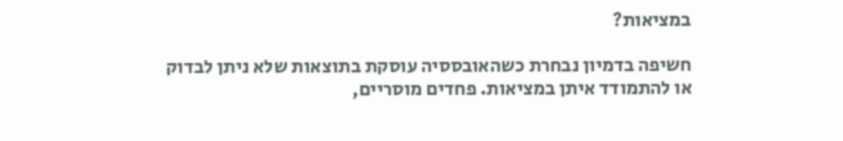במציאות?

חשיפה בדמיון נבחרת כשהאובססיה עוסקת בתוצאות שלא ניתן לבדוק או להתמודד איתן במציאות. פחדים מוסריים,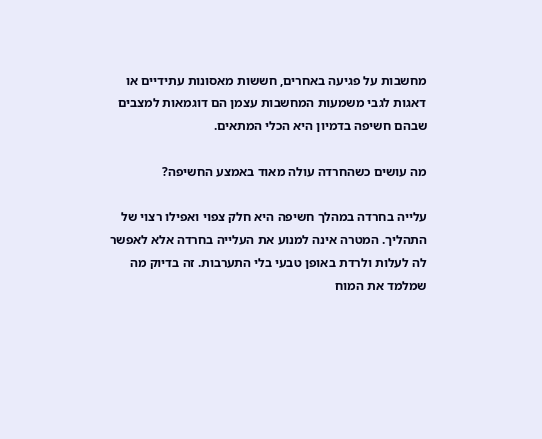מחשבות על פגיעה באחרים, חששות מאסונות עתידיים או דאגות לגבי משמעות המחשבות עצמן הם דוגמאות למצבים שבהם חשיפה בדמיון היא הכלי המתאים.

מה עושים כשהחרדה עולה מאוד באמצע החשיפה?

עלייה בחרדה במהלך חשיפה היא חלק צפוי ואפילו רצוי של התהליך. המטרה אינה למנוע את העלייה בחרדה אלא לאפשר לה לעלות ולרדת באופן טבעי בלי התערבות. זה בדיוק מה שמלמד את המוח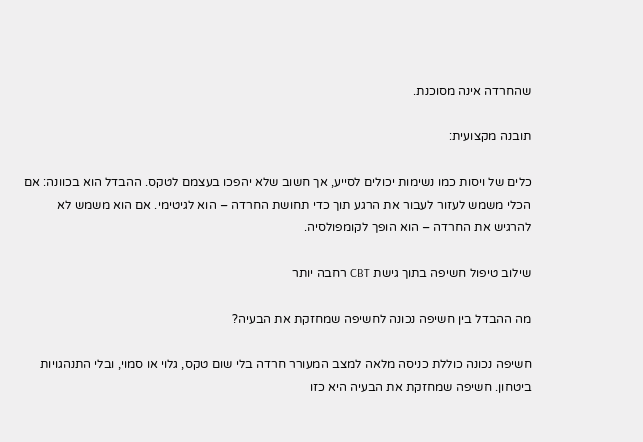שהחרדה אינה מסוכנת.

תובנה מקצועית:

כלים של ויסות כמו נשימות יכולים לסייע, אך חשוב שלא יהפכו בעצמם לטקס. ההבדל הוא בכוונה: אם הכלי משמש לעזור לעבור את הרגע תוך כדי תחושת החרדה – הוא לגיטימי. אם הוא משמש לא להרגיש את החרדה – הוא הופך לקומפולסיה.

שילוב טיפול חשיפה בתוך גישת CBT רחבה יותר

מה ההבדל בין חשיפה נכונה לחשיפה שמחזקת את הבעיה?

חשיפה נכונה כוללת כניסה מלאה למצב המעורר חרדה בלי שום טקס, גלוי או סמוי, ובלי התנהגויות ביטחון. חשיפה שמחזקת את הבעיה היא כזו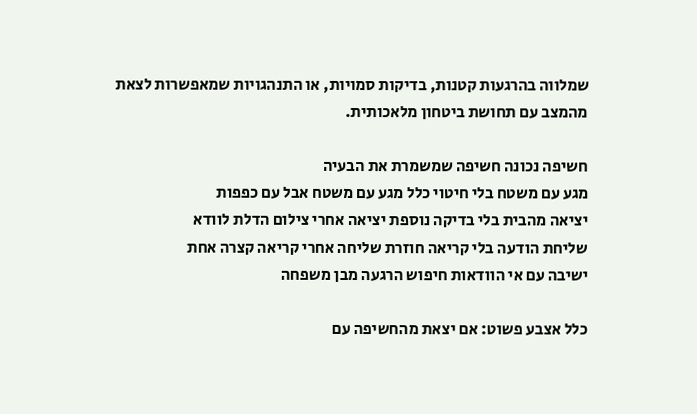שמלווה בהרגעות קטנות, בדיקות סמויות, או התנהגויות שמאפשרות לצאת מהמצב עם תחושת ביטחון מלאכותית.

חשיפה נכונה חשיפה שמשמרת את הבעיה
מגע עם משטח בלי חיטוי כלל מגע עם משטח אבל עם כפפות
יציאה מהבית בלי בדיקה נוספת יציאה אחרי צילום הדלת לוודא
שליחת הודעה בלי קריאה חוזרת שליחה אחרי קריאה קצרה אחת
ישיבה עם אי הוודאות חיפוש הרגעה מבן משפחה

כלל אצבע פשוט: אם יצאת מהחשיפה עם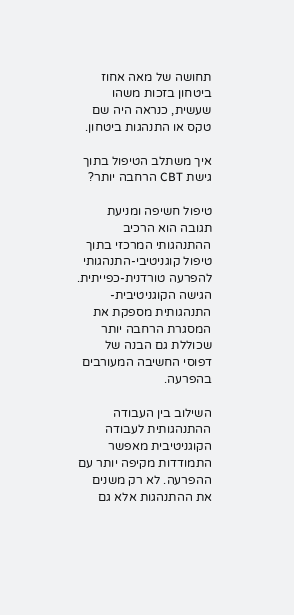תחושה של מאה אחוז ביטחון בזכות משהו שעשית, כנראה היה שם טקס או התנהגות ביטחון.

איך משתלב הטיפול בתוך גישת CBT הרחבה יותר?

טיפול חשיפה ומניעת תגובה הוא הרכיב ההתנהגותי המרכזי בתוך טיפול קוגניטיבי-התנהגותי להפרעה טורדנית-כפייתית. הגישה הקוגניטיבית-התנהגותית מספקת את המסגרת הרחבה יותר שכוללת גם הבנה של דפוסי החשיבה המעורבים בהפרעה.

השילוב בין העבודה ההתנהגותית לעבודה הקוגניטיבית מאפשר התמודדות מקיפה יותר עם ההפרעה. לא רק משנים את ההתנהגות אלא גם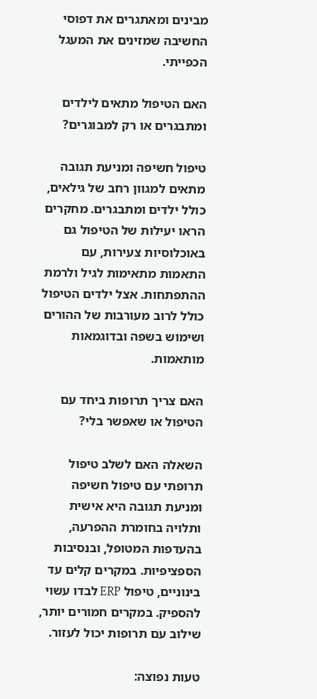מבינים ומאתגרים את דפוסי החשיבה שמזינים את המעגל הכפייתי.

האם הטיפול מתאים לילדים ומתבגרים או רק למבוגרים?

טיפול חשיפה ומניעת תגובה מתאים למגוון רחב של גילאים, כולל ילדים ומתבגרים. מחקרים הראו יעילות של הטיפול גם באוכלוסיות צעירות, עם התאמות מתאימות לגיל ולרמת ההתפתחות. אצל ילדים הטיפול כולל לרוב מעורבות של ההורים ושימוש בשפה ובדוגמאות מותאמות.

האם צריך תרופות ביחד עם הטיפול או שאפשר בלי?

השאלה האם לשלב טיפול תרופתי עם טיפול חשיפה ומניעת תגובה היא אישית ותלויה בחומרת ההפרעה, בהעדפות המטופל, ובנסיבות הספציפיות. במקרים קלים עד בינוניים, טיפול ERP לבדו עשוי להספיק. במקרים חמורים יותר, שילוב עם תרופות יכול לעזור.

טעות נפוצה: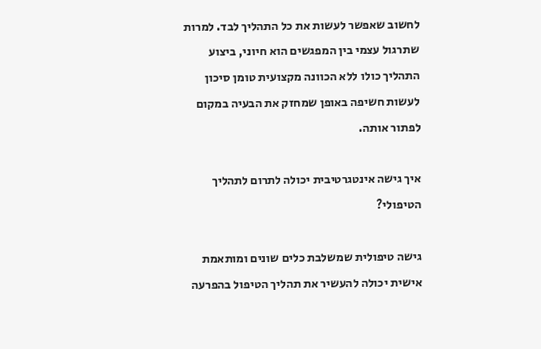לחשוב שאפשר לעשות את כל התהליך לבד. למרות שתרגול עצמי בין המפגשים הוא חיוני, ביצוע התהליך כולו ללא הכוונה מקצועית טומן סיכון לעשות חשיפה באופן שמחזק את הבעיה במקום לפתור אותה.

איך גישה אינטגרטיבית יכולה לתרום לתהליך הטיפולי?

גישה טיפולית שמשלבת כלים שונים ומותאמת אישית יכולה להעשיר את תהליך הטיפול בהפרעה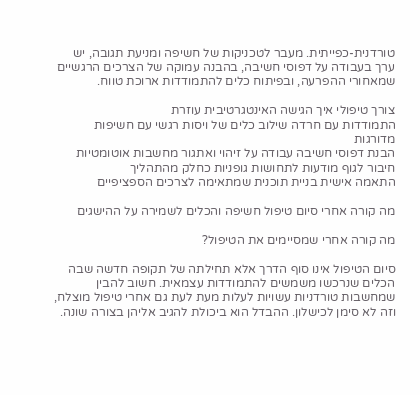טורדנית-כפייתית. מעבר לטכניקות של חשיפה ומניעת תגובה, יש ערך בעבודה על דפוסי חשיבה, בהבנה עמוקה של הצרכים הרגשיים שמאחורי ההפרעה, ובפיתוח כלים להתמודדות ארוכת טווח.

צורך טיפולי איך הגישה האינטגרטיבית עוזרת
התמודדות עם חרדה שילוב כלים של ויסות רגשי עם חשיפות מדורגות
הבנת דפוסי חשיבה עבודה על זיהוי ואתגור מחשבות אוטומטיות
חיבור לגוף מודעות לתחושות גופניות כחלק מהתהליך
התאמה אישית בניית תוכנית שמתאימה לצרכים הספציפיים

מה קורה אחרי סיום טיפול חשיפה והכלים לשמירה על ההישגים

מה קורה אחרי שמסיימים את הטיפול?

סיום הטיפול אינו סוף הדרך אלא תחילתה של תקופה חדשה שבה הכלים שנרכשו משמשים להתמודדות עצמאית. חשוב להבין שמחשבות טורדניות עשויות לעלות מעת לעת גם אחרי טיפול מוצלח, וזה לא סימן לכישלון. ההבדל הוא ביכולת להגיב אליהן בצורה שונה.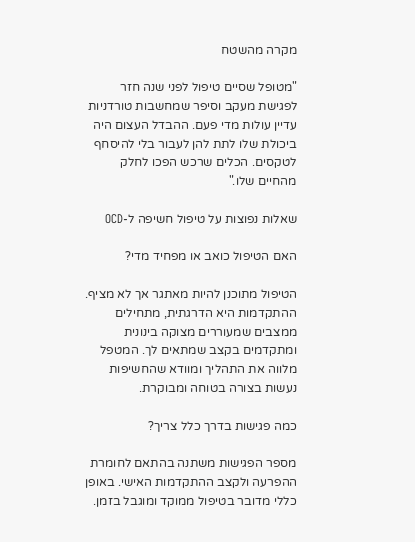מקרה מהשטח

"מטופל שסיים טיפול לפני שנה חזר לפגישת מעקב וסיפר שמחשבות טורדניות עדיין עולות מדי פעם. ההבדל העצום היה ביכולת שלו לתת להן לעבור בלי להיסחף לטקסים. הכלים שרכש הפכו לחלק מהחיים שלו."

שאלות נפוצות על טיפול חשיפה ל-OCD

האם הטיפול כואב או מפחיד מדי?

הטיפול מתוכנן להיות מאתגר אך לא מציף. ההתקדמות היא הדרגתית, מתחילים ממצבים שמעוררים מצוקה בינונית ומתקדמים בקצב שמתאים לך. המטפל מלווה את התהליך ומוודא שהחשיפות נעשות בצורה בטוחה ומבוקרת.

כמה פגישות בדרך כלל צריך?

מספר הפגישות משתנה בהתאם לחומרת ההפרעה ולקצב ההתקדמות האישי. באופן כללי מדובר בטיפול ממוקד ומוגבל בזמן.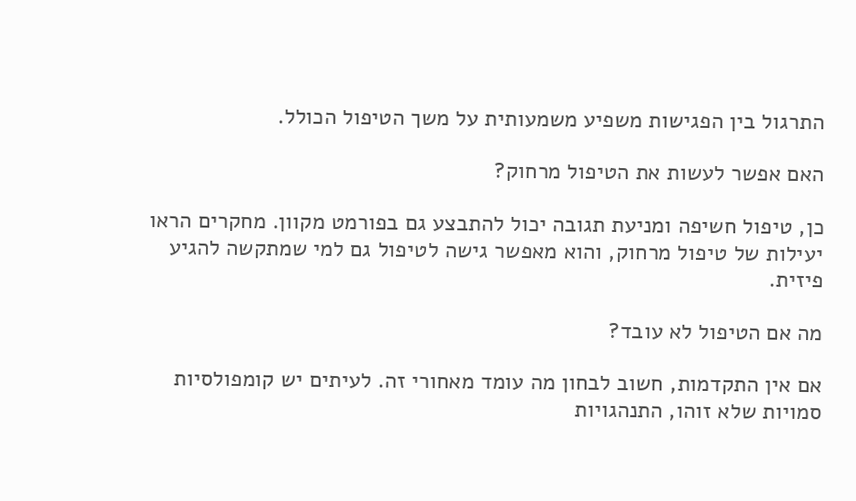התרגול בין הפגישות משפיע משמעותית על משך הטיפול הכולל.

האם אפשר לעשות את הטיפול מרחוק?

כן, טיפול חשיפה ומניעת תגובה יכול להתבצע גם בפורמט מקוון. מחקרים הראו יעילות של טיפול מרחוק, והוא מאפשר גישה לטיפול גם למי שמתקשה להגיע פיזית.

מה אם הטיפול לא עובד?

אם אין התקדמות, חשוב לבחון מה עומד מאחורי זה. לעיתים יש קומפולסיות סמויות שלא זוהו, התנהגויות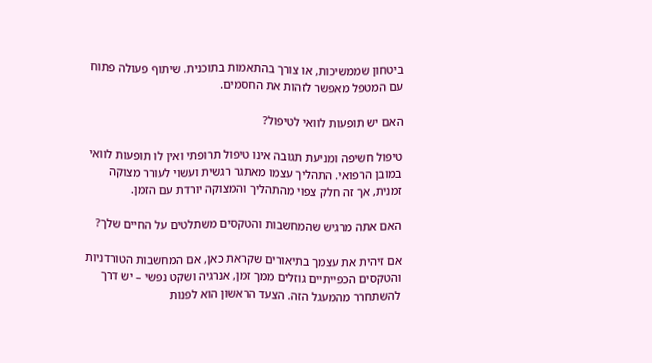ביטחון שממשיכות, או צורך בהתאמות בתוכנית. שיתוף פעולה פתוח עם המטפל מאפשר לזהות את החסמים.

האם יש תופעות לוואי לטיפול?

טיפול חשיפה ומניעת תגובה אינו טיפול תרופתי ואין לו תופעות לוואי במובן הרפואי. התהליך עצמו מאתגר רגשית ועשוי לעורר מצוקה זמנית, אך זה חלק צפוי מהתהליך והמצוקה יורדת עם הזמן.

האם אתה מרגיש שהמחשבות והטקסים משתלטים על החיים שלך?

אם זיהית את עצמך בתיאורים שקראת כאן, אם המחשבות הטורדניות והטקסים הכפייתיים גוזלים ממך זמן, אנרגיה ושקט נפשי – יש דרך להשתחרר מהמעגל הזה. הצעד הראשון הוא לפנות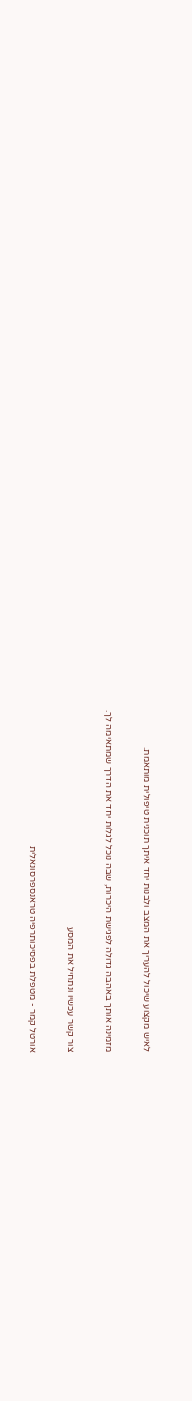לאיש מקצוע שיכול להעריך את המצב ולבנות יחד איתך תוכנית טיפולית מותאמת.

מזמינה אותך באהבה גדולה לפגישת היכרות, שבה נוכל לגלות יחד את הדרך שמתאימה לך.

צור קשר עכשיו ונתחיל את המסע

אורטל קמר - מטפלת בפסיכותרפיה טראנספרסונאלית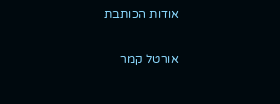אודות הכותבת

אורטל קמר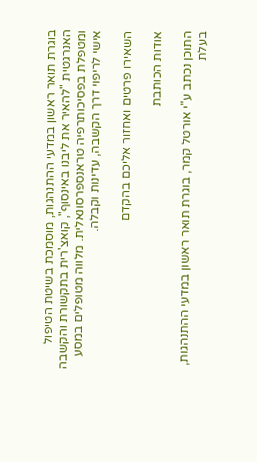בוגרת תואר ראשון במדעי ההתנהגות, מוסמכת בשיטת הטיפול האנרגטית "להאיר את ליבנו באינסוף", קואצ'רית בתקשורת והקשבה ומטפלת בפסיכותרפיה טראנספרסונאלית. מלווה מטופלים במסע אישי לריפוי דרך הקשבה, עדינות וקבלה.

השאירו פרטים ואחזור אליכם בהקדם

אודות הכותבת

התוכן נכתב ע"י אורטל קמר, בוגרת תואר ראשון במדעי ההתנהגות, בעלת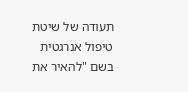תעודה של שיטת טיפול אנרגטית בשם "להאיר את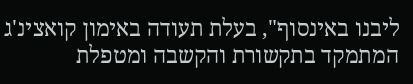ליבנו באינסוף", בעלת תעודה באימון קואצינ'ג המתמקד בתקשורת והקשבה ומטפלת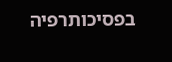בפסיכותרפיה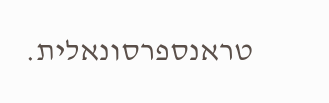טראנספרסונאלית.